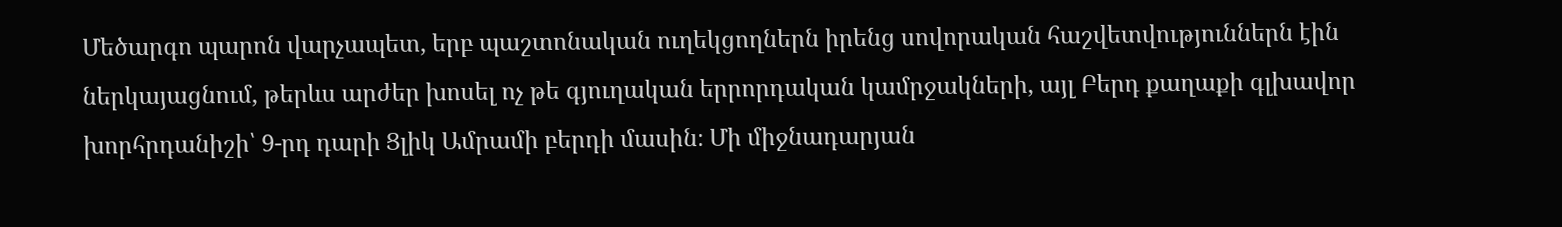Մեծարգո պարոն վարչապետ, երբ պաշտոնական ուղեկցողներն իրենց սովորական հաշվետվություններն էին ներկայացնում, թերևս արժեր խոսել ոչ թե գյուղական երրորդական կամրջակների, այլ Բերդ քաղաքի գլխավոր խորհրդանիշի՝ 9-րդ դարի Ցլիկ Ամրամի բերդի մասին։ Մի միջնադարյան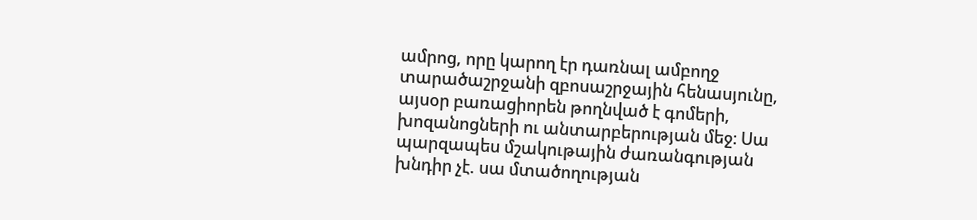ամրոց, որը կարող էր դառնալ ամբողջ տարածաշրջանի զբոսաշրջային հենասյունը, այսօր բառացիորեն թողնված է գոմերի, խոզանոցների ու անտարբերության մեջ։ Սա պարզապես մշակութային ժառանգության խնդիր չէ. սա մտածողության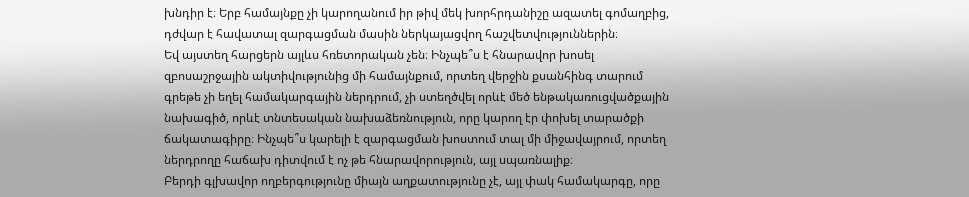խնդիր է։ Երբ համայնքը չի կարողանում իր թիվ մեկ խորհրդանիշը ազատել գոմաղբից, դժվար է հավատալ զարգացման մասին ներկայացվող հաշվետվություններին։
Եվ այստեղ հարցերն այլևս հռետորական չեն։ Ինչպե՞ս է հնարավոր խոսել զբոսաշրջային ակտիվությունից մի համայնքում, որտեղ վերջին քսանհինգ տարում գրեթե չի եղել համակարգային ներդրում, չի ստեղծվել որևէ մեծ ենթակառուցվածքային նախագիծ, որևէ տնտեսական նախաձեռնություն, որը կարող էր փոխել տարածքի ճակատագիրը։ Ինչպե՞ս կարելի է զարգացման խոստում տալ մի միջավայրում, որտեղ ներդրողը հաճախ դիտվում է ոչ թե հնարավորություն, այլ սպառնալիք։
Բերդի գլխավոր ողբերգությունը միայն աղքատությունը չէ, այլ փակ համակարգը, որը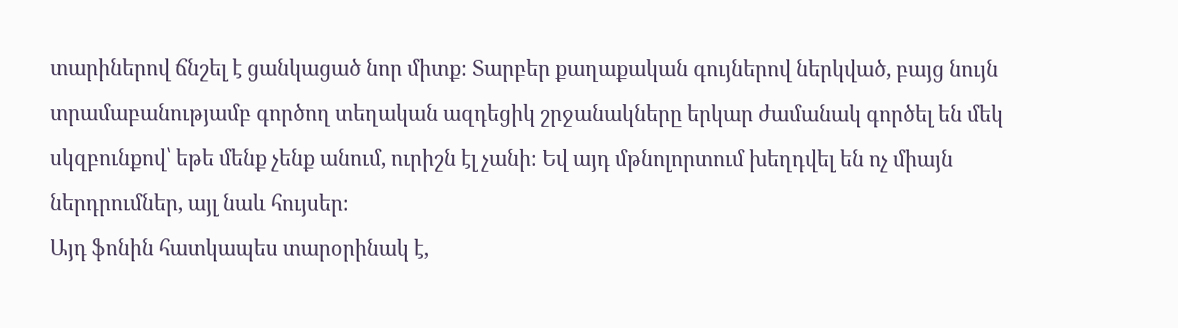տարիներով ճնշել է ցանկացած նոր միտք։ Տարբեր քաղաքական գույներով ներկված, բայց նույն տրամաբանությամբ գործող տեղական ազդեցիկ շրջանակները երկար ժամանակ գործել են մեկ սկզբունքով՝ եթե մենք չենք անում, ուրիշն էլ չանի։ Եվ այդ մթնոլորտում խեղդվել են ոչ միայն ներդրումներ, այլ նաև հույսեր։
Այդ ֆոնին հատկապես տարօրինակ է,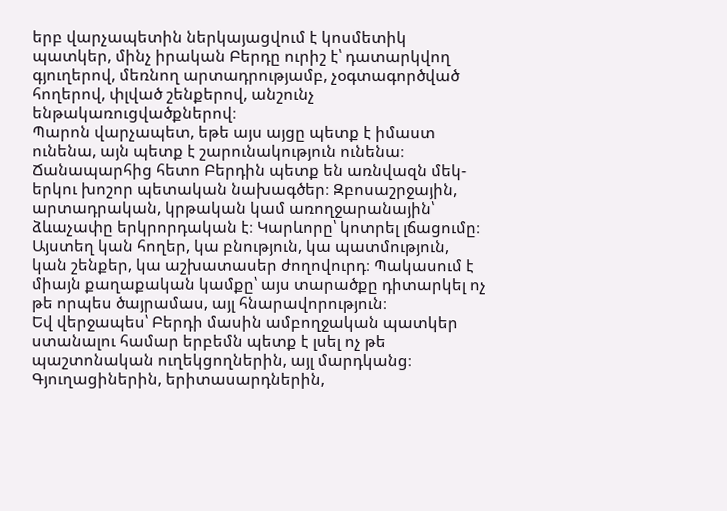երբ վարչապետին ներկայացվում է կոսմետիկ պատկեր, մինչ իրական Բերդը ուրիշ է՝ դատարկվող գյուղերով, մեռնող արտադրությամբ, չօգտագործված հողերով, փլված շենքերով, անշունչ ենթակառուցվածքներով։
Պարոն վարչապետ, եթե այս այցը պետք է իմաստ ունենա, այն պետք է շարունակություն ունենա։ Ճանապարհից հետո Բերդին պետք են առնվազն մեկ-երկու խոշոր պետական նախագծեր։ Զբոսաշրջային, արտադրական, կրթական կամ առողջարանային՝ ձևաչափը երկրորդական է։ Կարևորը՝ կոտրել լճացումը։ Այստեղ կան հողեր, կա բնություն, կա պատմություն, կան շենքեր, կա աշխատասեր ժողովուրդ։ Պակասում է միայն քաղաքական կամքը՝ այս տարածքը դիտարկել ոչ թե որպես ծայրամաս, այլ հնարավորություն։
Եվ վերջապես՝ Բերդի մասին ամբողջական պատկեր ստանալու համար երբեմն պետք է լսել ոչ թե պաշտոնական ուղեկցողներին, այլ մարդկանց։ Գյուղացիներին, երիտասարդներին,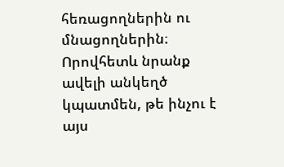հեռացողներին ու մնացողներին։ Որովհետև նրանք ավելի անկեղծ կպատմեն, թե ինչու է այս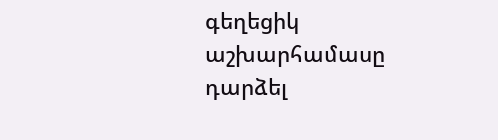գեղեցիկ աշխարհամասը դարձել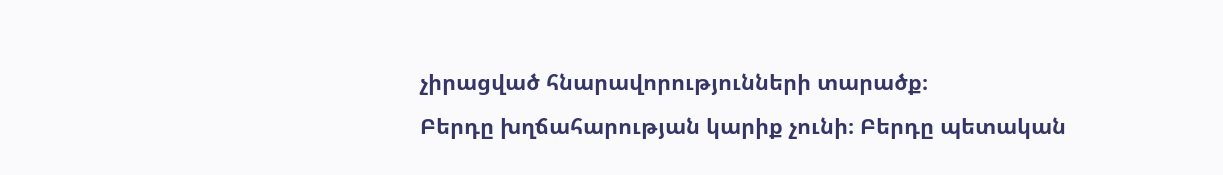չիրացված հնարավորությունների տարածք։
Բերդը խղճահարության կարիք չունի։ Բերդը պետական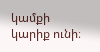կամքի կարիք ունի։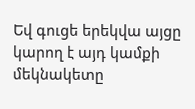Եվ գուցե երեկվա այցը կարող է այդ կամքի մեկնակետը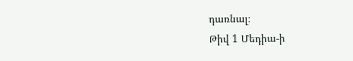դառնալ։
Թիվ 1 Մեդիա-ի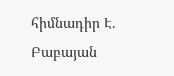հիմնադիր Է. Բաբայան